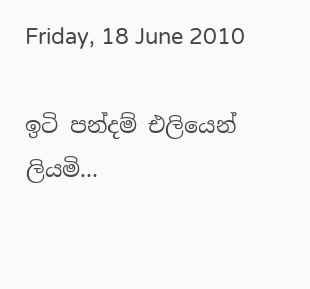Friday, 18 June 2010

ඉටි පන්දම් එලියෙන් ලියමි...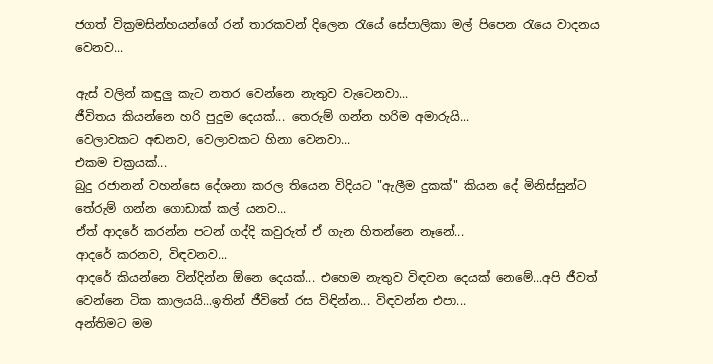ජගත් වික්‍රමසින්හයන්ගේ රන් තාරකවන් දිලෙන රැයේ සේපාලිකා මල් පිපෙන රැයෙ වාදනය වෙනව...

ඇස් වලින් කඳුලු කැට නතර වෙන්නෙ නැතුව වැටෙනවා...
ජීවිතය කියන්නෙ හරි පුදුම දෙයක්... තෙරුම් ගන්න හරිම අමාරුයි...
වෙලාවකට අඬනව, වෙලාවකට හිනා වෙනවා...
එකම චක්‍රයක්...
බුදු රජානන් වහන්සෙ දේශනා කරල තියෙන විදියට "ඇලීම දුකක්" කියන දේ මිනිස්සුන්ට තේරුම් ගන්න ගොඩාක් කල් යනව...
ඒත් ආදරේ කරන්න පටන් ගද්දි කවුරුත් ඒ ගැන හිතන්නෙ නෑනේ...
ආදරේ කරනව, විඳවනව...
ආදරේ කියන්නෙ වින්දින්න ඕනෙ දෙයක්... එහෙම නැතුව විඳවන දෙයක් නෙමේ...අපි ජීවත් වෙන්නෙ ටික කාලයයි...ඉතින් ජීවිතේ රස විඳින්න... විඳවන්න එපා...
අන්තිමට මම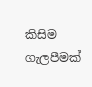කිසිම ගැලපීමක්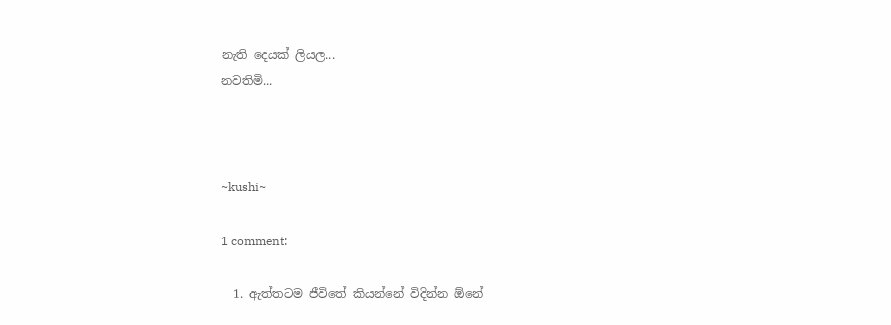නැති දෙයක් ලියල...
නවතිමි...



~kushi~

1 comment:

  1. ඇත්තටම ජීවිතේ කියන්නේ විදින්න ඕනේ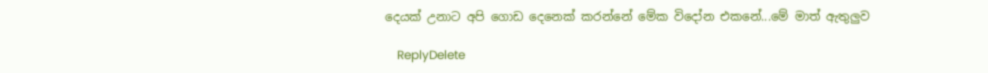දෙයක් උනාට අපි ගොඩ දෙනෙක් කරන්නේ මේක විදෝන එකනේ...මේ මාත් ඇතුලුව

    ReplyDelete